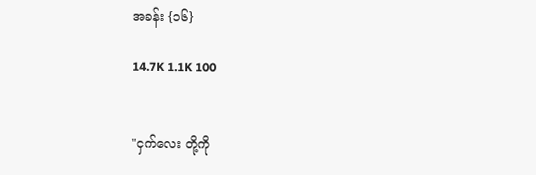အခန်း {၁၆}

14.7K 1.1K 100


"ငှက်လေး တို့ကို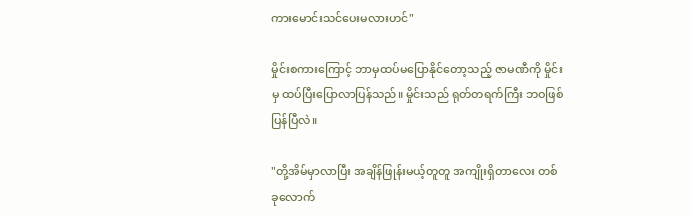ကားမောင်းသင်ပေးမလားဟင်"

မှိုင်းစကားကြောင့် ဘာမှထပ်မပြောနိုင်တော့သည့် ဇာမဏီကို မှိုင်းမှ ထပ်ပြီးပြောလာပြန်သည်။ မှိုင်းသည် ရုတ်တရက်ကြီး ဘဝဖြစ်ပြန်ပြီလဲ။

"တို့အိမ်မှာလာပြီး အချိန်ဖြုန်းမယ့်တူတူ အကျိုးရှိတာလေး တစ်ခုလောက်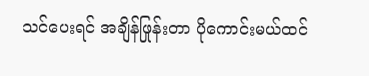သင်ပေးရင် အချိန်ဖြုန်းတာ ပိုကောင်းမယ်ထင်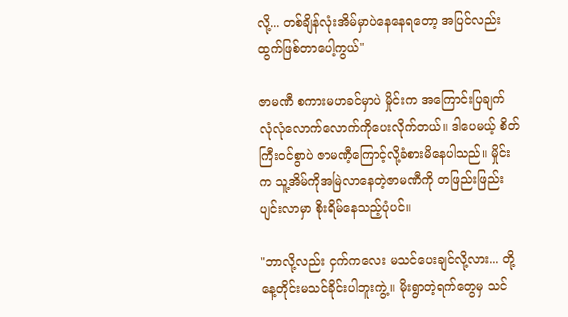လို့... တစ်ချိန်လုံးအိမ်မှာပဲနေနေရတော့ အပြင်လည်းထွက်ဖြစ်တာပေါ့ကွယ်"

ဇာမဏီ စကားမဟခင်မှာပဲ မှိုင်းက အကြောင်းပြချက် လုံလုံလောက်လောက်ကိုပေးလိုက်တယ်။ ဒါပေမယ့် စိတ်ကြီးဝင်စွာပဲ ဇာမဏီ့ကြောင့်လို့ခံစားမိနေပါသည်။ မှိုင်းက သူ့အိမ်ကိုအမြဲလာနေတဲ့ဇာမဏီကို တဖြည်းဖြည်းပျင်းလာမှာ စိုးရိမ်နေသည့်ပုံပင်။

"ဘာလို့လည်း ငှက်ကလေး မသင်ပေးချင်လို့လား... တို့နေ့တိုင်းမသင်ခိုင်းပါဘူးကွဲ့။ မိုးရွာတဲ့ရက်တွေမှ သင်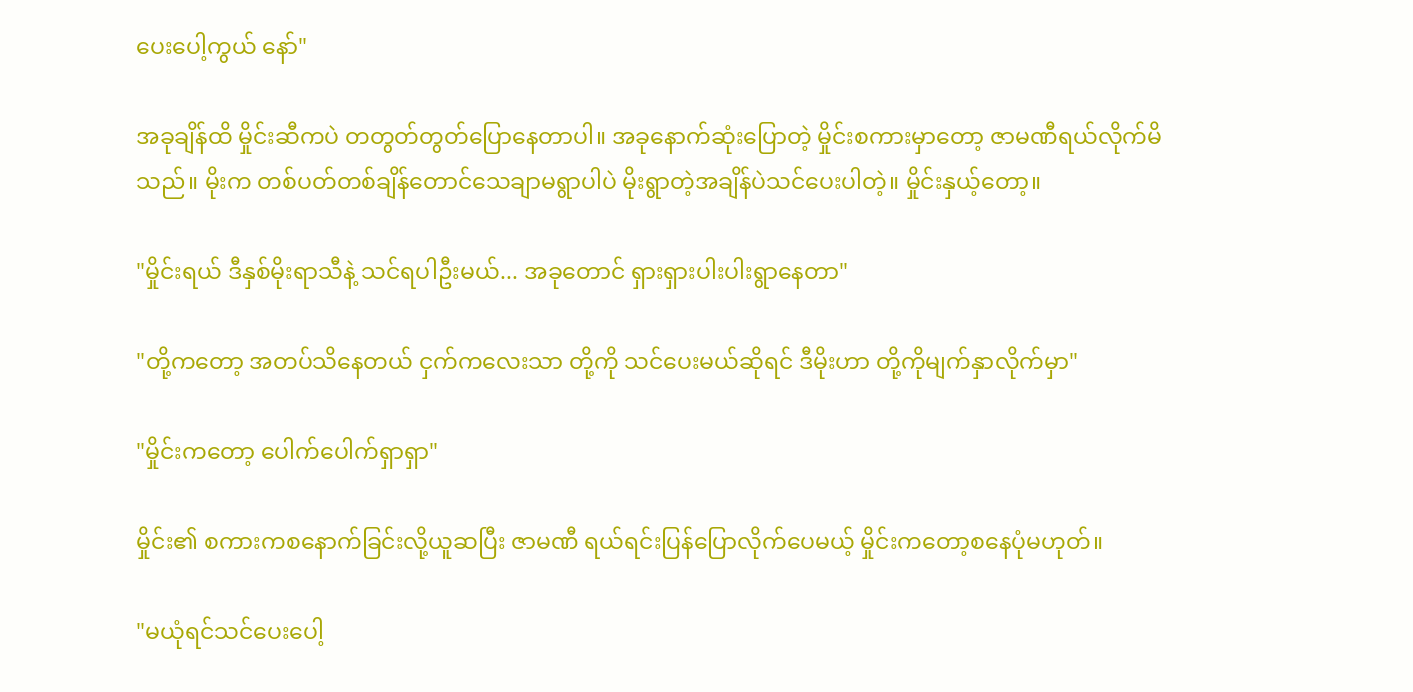ပေးပေါ့ကွယ် နော်"

အခုချိန်ထိ မှိုင်းဆီကပဲ တတွတ်တွတ်ပြောနေတာပါ။ အခုနောက်ဆုံးပြောတဲ့ မှိုင်းစကားမှာတော့ ဇာမဏီရယ်လိုက်မိသည်။ မိုးက တစ်ပတ်တစ်ချိန်တောင်သေချာမရွာပါပဲ မိုးရွာတဲ့အချိန်ပဲသင်ပေးပါတဲ့။ မှိုင်းနှယ့်တော့။

"မှိုင်းရယ် ဒီနှစ်မိုးရာသီနဲ့ သင်ရပါဦးမယ်... အခုတောင် ရှားရှားပါးပါးရွာနေတာ"

"တို့ကတော့ အတပ်သိနေတယ် ငှက်ကလေးသာ တို့ကို သင်ပေးမယ်ဆိုရင် ဒီမိုးဟာ တို့ကိုမျက်နှာလိုက်မှာ"

"မှိုင်းကတော့ ပေါက်ပေါက်ရှာရှာ"

မှိုင်း၏ စကားကစနောက်ခြင်းလို့ယူဆပြီး ဇာမဏီ ရယ်ရင်းပြန်ပြောလိုက်ပေမယ့် မှိုင်းကတော့စနေပုံမဟုတ်။

"မယုံရင်သင်ပေးပေါ့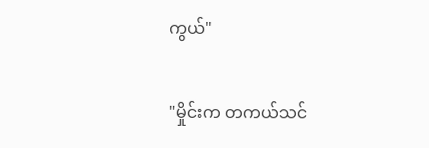ကွယ်"

"မှိုင်းက တကယ်သင်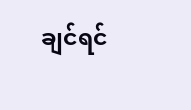ချင်ရင်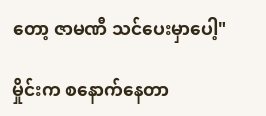တော့ ဇာမဏီ သင်ပေးမှာပေါ့"

မှိုင်းက စနောက်နေတာ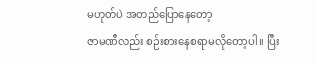မဟုတ်ပဲ အတည်ပြောနေတော့
ဇာမဏီလည်း စဉ်းစားနေစရာမလိုတော့ပါ။ ပြီး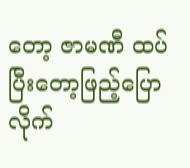တော့ ဇာမဏီ ထပ်ပြီးတော့ဖြည့်ပြောလိုက်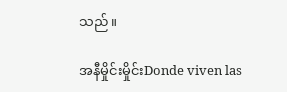သည်။

အနီမှိုင်းမှိုင်းDonde viven las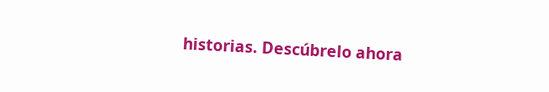historias. Descúbrelo ahora